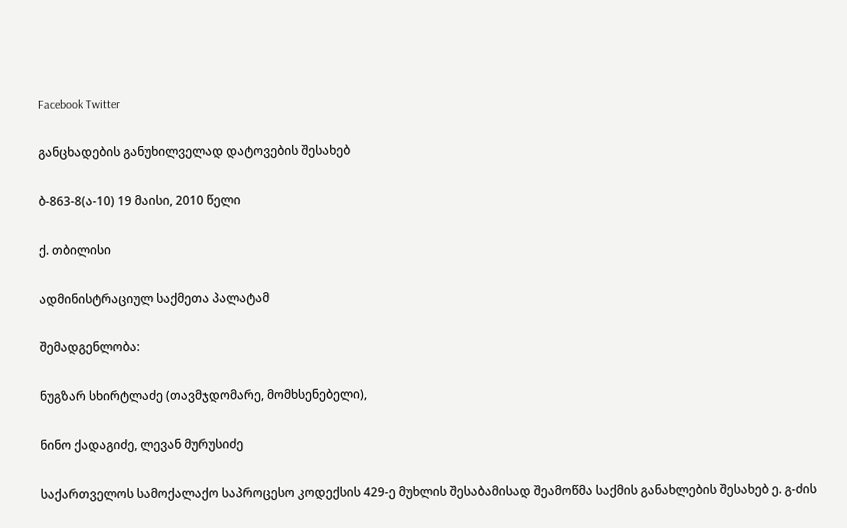Facebook Twitter

განცხადების განუხილველად დატოვების შესახებ

ბ-863-8(ა-10) 19 მაისი, 2010 წელი

ქ. თბილისი

ადმინისტრაციულ საქმეთა პალატამ

შემადგენლობა:

ნუგზარ სხირტლაძე (თავმჯდომარე, მომხსენებელი),

ნინო ქადაგიძე, ლევან მურუსიძე

საქართველოს სამოქალაქო საპროცესო კოდექსის 429-ე მუხლის შესაბამისად შეამოწმა საქმის განახლების შესახებ ე. გ-ძის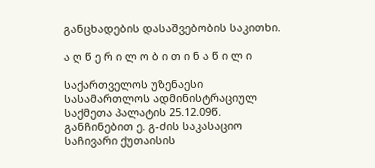განცხადების დასაშვებობის საკითხი.

ა ღ წ ე რ ი ლ ო ბ ი თ ი ნ ა წ ი ლ ი

საქართველოს უზენაესი სასამართლოს ადმინისტრაციულ საქმეთა პალატის 25.12.09წ. განჩინებით ე. გ-ძის საკასაციო საჩივარი ქუთაისის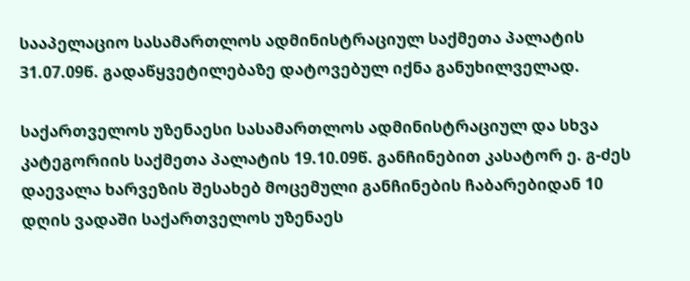სააპელაციო სასამართლოს ადმინისტრაციულ საქმეთა პალატის 31.07.09წ. გადაწყვეტილებაზე დატოვებულ იქნა განუხილველად.

საქართველოს უზენაესი სასამართლოს ადმინისტრაციულ და სხვა კატეგორიის საქმეთა პალატის 19.10.09წ. განჩინებით კასატორ ე. გ-ძეს დაევალა ხარვეზის შესახებ მოცემული განჩინების ჩაბარებიდან 10 დღის ვადაში საქართველოს უზენაეს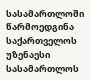სასამართლოში წარმოედგინა საქართველოს უზენაესი სასამართლოს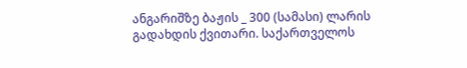ანგარიშზე ბაჟის _ 300 (სამასი) ლარის გადახდის ქვითარი. საქართველოს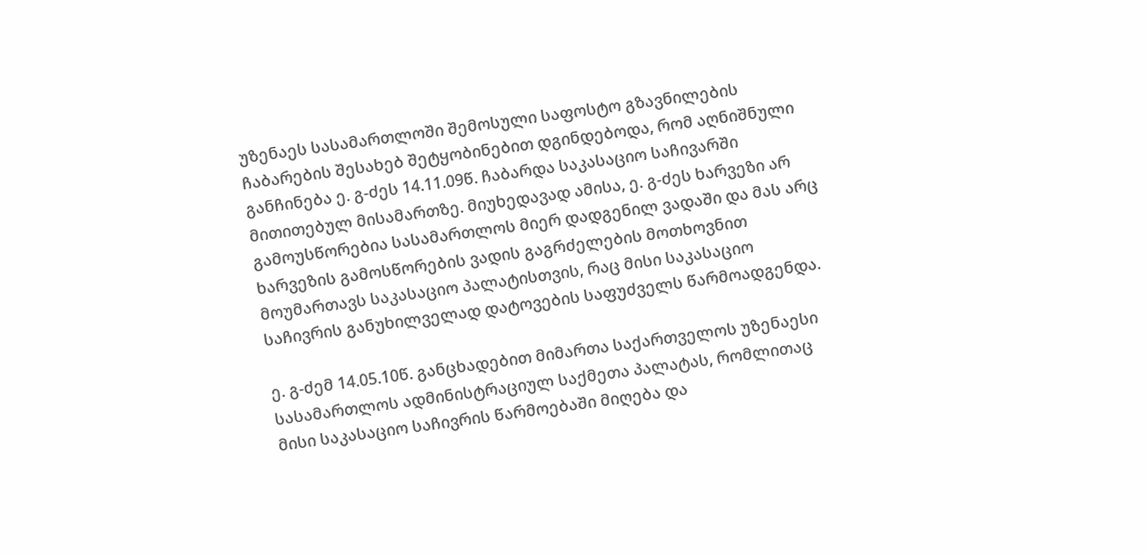უზენაეს სასამართლოში შემოსული საფოსტო გზავნილების ჩაბარების შესახებ შეტყობინებით დგინდებოდა, რომ აღნიშნული განჩინება ე. გ-ძეს 14.11.09წ. ჩაბარდა საკასაციო საჩივარში მითითებულ მისამართზე. მიუხედავად ამისა, ე. გ-ძეს ხარვეზი არ გამოუსწორებია სასამართლოს მიერ დადგენილ ვადაში და მას არც ხარვეზის გამოსწორების ვადის გაგრძელების მოთხოვნით მოუმართავს საკასაციო პალატისთვის, რაც მისი საკასაციო საჩივრის განუხილველად დატოვების საფუძველს წარმოადგენდა.

ე. გ-ძემ 14.05.10წ. განცხადებით მიმართა საქართველოს უზენაესი სასამართლოს ადმინისტრაციულ საქმეთა პალატას, რომლითაც მისი საკასაციო საჩივრის წარმოებაში მიღება და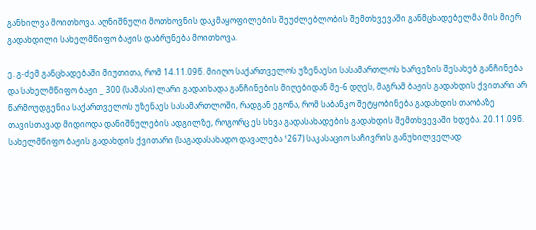განხილვა მოითხოვა. აღნიშნული მოთხოვნის დაკმაყოფილების შეუძლებლობის შემთხვევაში განმცხადებელმა მის მიერ გადახდილი სახელმწიფო ბაჟის დაბრუნება მოითხოვა.

ე. გ-ძემ განცხადებაში მიუთითა, რომ 14.11.09წ. მიიღო საქართველოს უზენაესი სასამართლოს ხარვეზის შესახებ განჩინება და სახელმწიფო ბაჟი _ 300 (სამასი) ლარი გადაიხადა განჩინების მიღებიდან მე-6 დღეს, მაგრამ ბაჟის გადახდის ქვითარი არ წარმოუდგენია საქართველოს უზენაეს სასამართლოში, რადგან ეგონა, რომ საბანკო შეტყობინება გადახდის თაობაზე თავისთავად მიდიოდა დანიშნულების ადგილზე, როგორც ეს სხვა გადასახადების გადახდის შემთხვევაში ხდება. 20.11.09წ. სახელმწიფო ბაჟის გადახდის ქვითარი (საგადასახადო დავალება ¹267) საკასაციო საჩივრის განუხილველად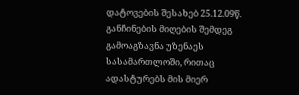დატოვების შესახებ 25.12.09წ. განჩინების მიღების შემდეგ გამოაგზავნა უზენაეს სასამართლოში, რითაც ადასტურებს მის მიერ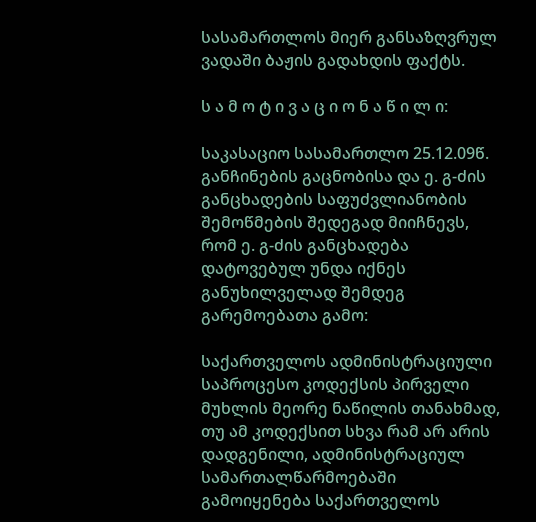სასამართლოს მიერ განსაზღვრულ ვადაში ბაჟის გადახდის ფაქტს.

ს ა მ ო ტ ი ვ ა ც ი ო ნ ა წ ი ლ ი:

საკასაციო სასამართლო 25.12.09წ. განჩინების გაცნობისა და ე. გ-ძის განცხადების საფუძვლიანობის შემოწმების შედეგად მიიჩნევს, რომ ე. გ-ძის განცხადება დატოვებულ უნდა იქნეს განუხილველად შემდეგ გარემოებათა გამო:

საქართველოს ადმინისტრაციული საპროცესო კოდექსის პირველი მუხლის მეორე ნაწილის თანახმად, თუ ამ კოდექსით სხვა რამ არ არის დადგენილი, ადმინისტრაციულ სამართალწარმოებაში გამოიყენება საქართველოს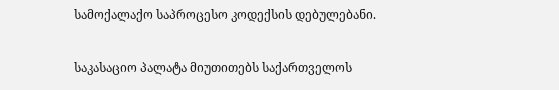სამოქალაქო საპროცესო კოდექსის დებულებანი.

საკასაციო პალატა მიუთითებს საქართველოს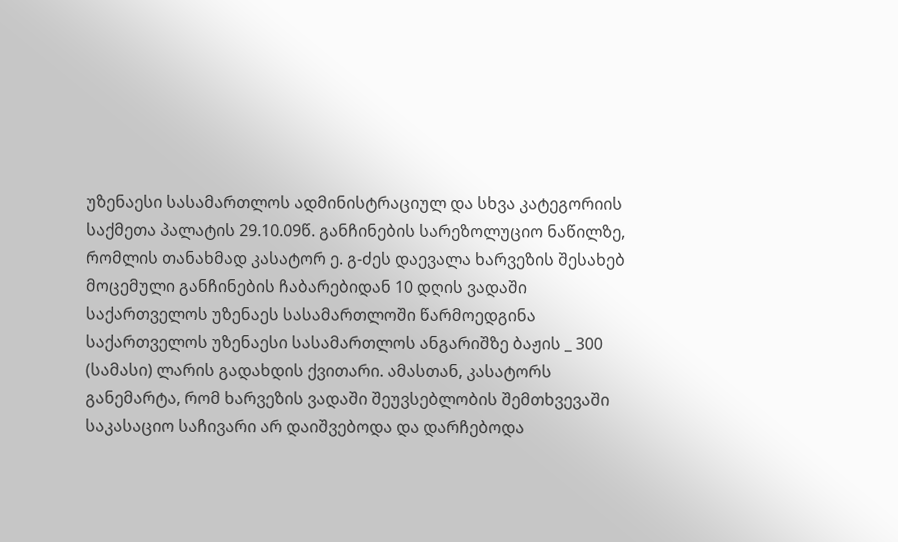უზენაესი სასამართლოს ადმინისტრაციულ და სხვა კატეგორიის საქმეთა პალატის 29.10.09წ. განჩინების სარეზოლუციო ნაწილზე, რომლის თანახმად კასატორ ე. გ-ძეს დაევალა ხარვეზის შესახებ მოცემული განჩინების ჩაბარებიდან 10 დღის ვადაში საქართველოს უზენაეს სასამართლოში წარმოედგინა საქართველოს უზენაესი სასამართლოს ანგარიშზე ბაჟის _ 300 (სამასი) ლარის გადახდის ქვითარი. ამასთან, კასატორს განემარტა, რომ ხარვეზის ვადაში შეუვსებლობის შემთხვევაში საკასაციო საჩივარი არ დაიშვებოდა და დარჩებოდა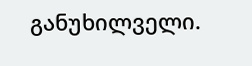განუხილველი.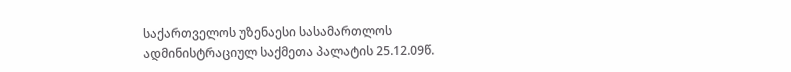საქართველოს უზენაესი სასამართლოს ადმინისტრაციულ საქმეთა პალატის 25.12.09წ.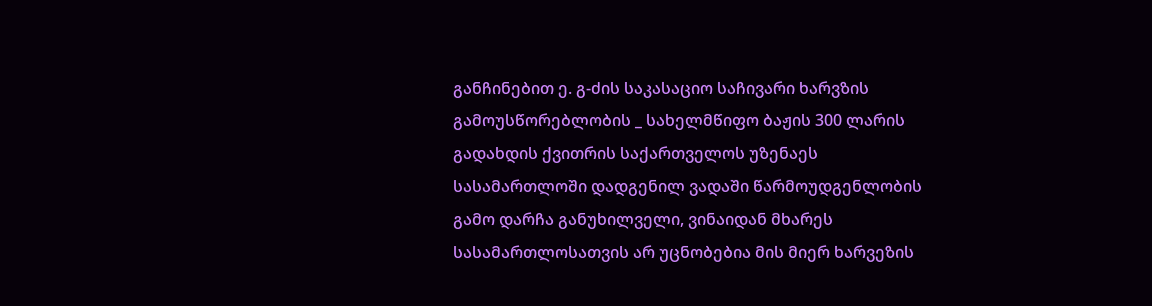განჩინებით ე. გ-ძის საკასაციო საჩივარი ხარვზის გამოუსწორებლობის _ სახელმწიფო ბაჟის 300 ლარის გადახდის ქვითრის საქართველოს უზენაეს სასამართლოში დადგენილ ვადაში წარმოუდგენლობის გამო დარჩა განუხილველი, ვინაიდან მხარეს სასამართლოსათვის არ უცნობებია მის მიერ ხარვეზის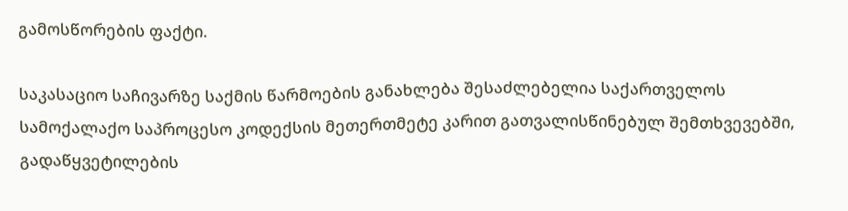გამოსწორების ფაქტი.

საკასაციო საჩივარზე საქმის წარმოების განახლება შესაძლებელია საქართველოს სამოქალაქო საპროცესო კოდექსის მეთერთმეტე კარით გათვალისწინებულ შემთხვევებში, გადაწყვეტილების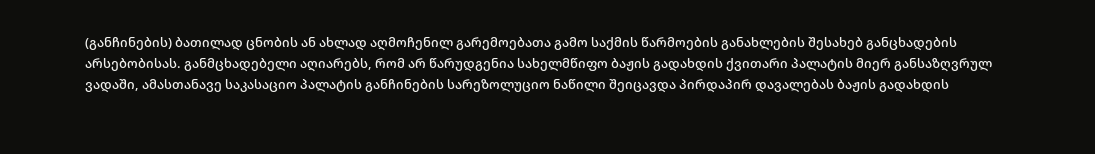(განჩინების) ბათილად ცნობის ან ახლად აღმოჩენილ გარემოებათა გამო საქმის წარმოების განახლების შესახებ განცხადების არსებობისას. განმცხადებელი აღიარებს, რომ არ წარუდგენია სახელმწიფო ბაჟის გადახდის ქვითარი პალატის მიერ განსაზღვრულ ვადაში, ამასთანავე საკასაციო პალატის განჩინების სარეზოლუციო ნაწილი შეიცავდა პირდაპირ დავალებას ბაჟის გადახდის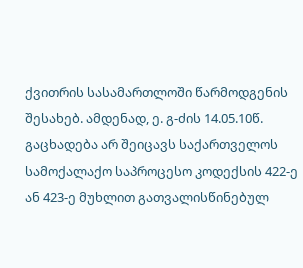ქვითრის სასამართლოში წარმოდგენის შესახებ. ამდენად, ე. გ-ძის 14.05.10წ. გაცხადება არ შეიცავს საქართველოს სამოქალაქო საპროცესო კოდექსის 422-ე ან 423-ე მუხლით გათვალისწინებულ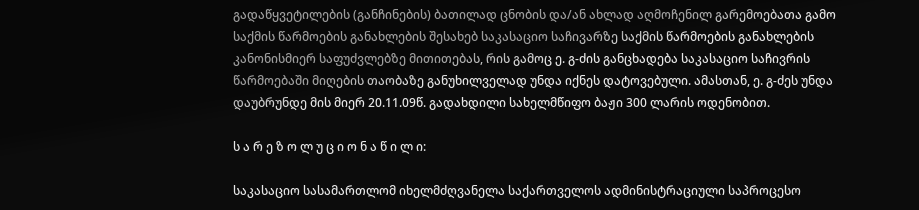გადაწყვეტილების (განჩინების) ბათილად ცნობის და/ან ახლად აღმოჩენილ გარემოებათა გამო საქმის წარმოების განახლების შესახებ საკასაციო საჩივარზე საქმის წარმოების განახლების კანონისმიერ საფუძვლებზე მითითებას, რის გამოც ე. გ-ძის განცხადება საკასაციო საჩივრის წარმოებაში მიღების თაობაზე განუხილველად უნდა იქნეს დატოვებული. ამასთან, ე. გ-ძეს უნდა დაუბრუნდე მის მიერ 20.11.09წ. გადახდილი სახელმწიფო ბაჟი 300 ლარის ოდენობით.

ს ა რ ე ზ ო ლ უ ც ი ო ნ ა წ ი ლ ი:

საკასაციო სასამართლომ იხელმძღვანელა საქართველოს ადმინისტრაციული საპროცესო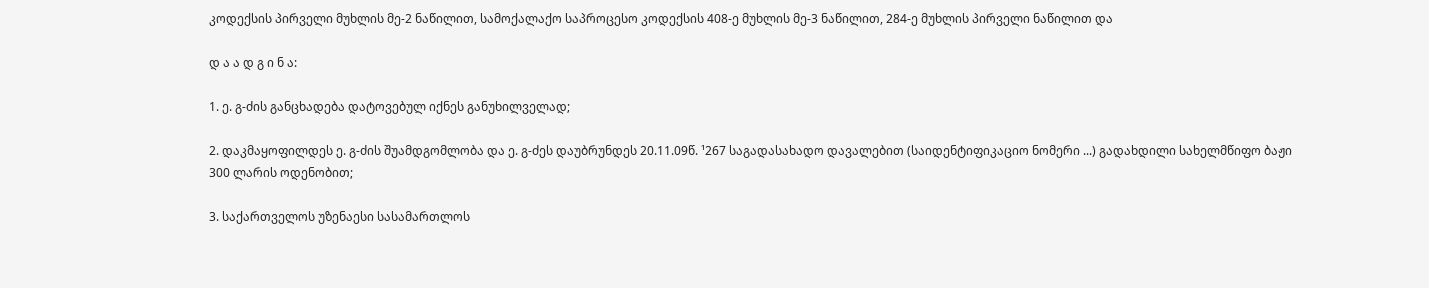კოდექსის პირველი მუხლის მე-2 ნაწილით, სამოქალაქო საპროცესო კოდექსის 408-ე მუხლის მე-3 ნაწილით, 284-ე მუხლის პირველი ნაწილით და

დ ა ა დ გ ი ნ ა:

1. ე. გ-ძის განცხადება დატოვებულ იქნეს განუხილველად;

2. დაკმაყოფილდეს ე. გ-ძის შუამდგომლობა და ე. გ-ძეს დაუბრუნდეს 20.11.09წ. ¹267 საგადასახადო დავალებით (საიდენტიფიკაციო ნომერი ...) გადახდილი სახელმწიფო ბაჟი 300 ლარის ოდენობით;

3. საქართველოს უზენაესი სასამართლოს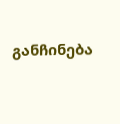განჩინება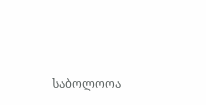საბოლოოა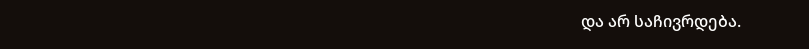და არ საჩივრდება.